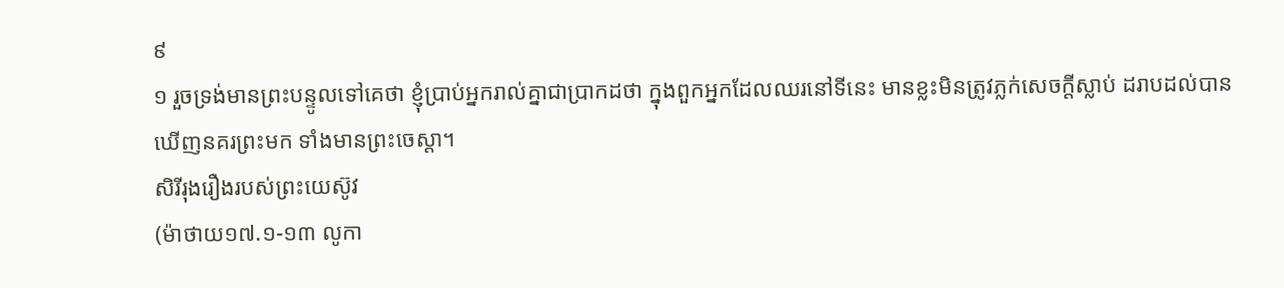៩
១ រួចទ្រង់មានព្រះបន្ទូលទៅគេថា ខ្ញុំប្រាប់អ្នករាល់គ្នាជាប្រាកដថា ក្នុងពួកអ្នកដែលឈរនៅទីនេះ មានខ្លះមិនត្រូវភ្លក់សេចក្តីស្លាប់ ដរាបដល់បានឃើញនគរព្រះមក ទាំងមានព្រះចេស្តា។
សិរីរុងរឿងរបស់ព្រះយេស៊ូវ
(ម៉ាថាយ១៧.១-១៣ លូកា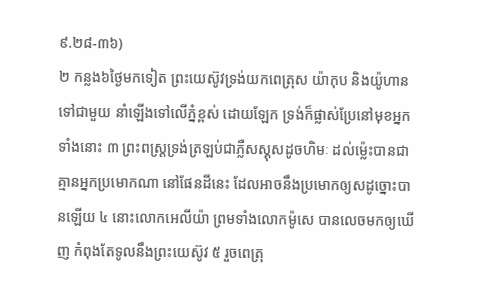៩.២៨-៣៦)
២ កន្លង៦ថ្ងៃមកទៀត ព្រះយេស៊ូវទ្រង់យកពេត្រុស យ៉ាកុប និងយ៉ូហាន ទៅជាមួយ នាំឡើងទៅលើភ្នំខ្ពស់ ដោយឡែក ទ្រង់ក៏ផ្លាស់ប្រែនៅមុខអ្នកទាំងនោះ ៣ ព្រះពស្ត្រទ្រង់ត្រឡប់ជាភ្លឺសស្គុសដូចហិមៈ ដល់ម៉្លេះបានជាគ្មានអ្នកប្រមោកណា នៅផែនដីនេះ ដែលអាចនឹងប្រមោកឲ្យសដូច្នោះបានឡើយ ៤ នោះលោកអេលីយ៉ា ព្រមទាំងលោកម៉ូសេ បានលេចមកឲ្យឃើញ កំពុងតែទូលនឹងព្រះយេស៊ូវ ៥ រួចពេត្រុ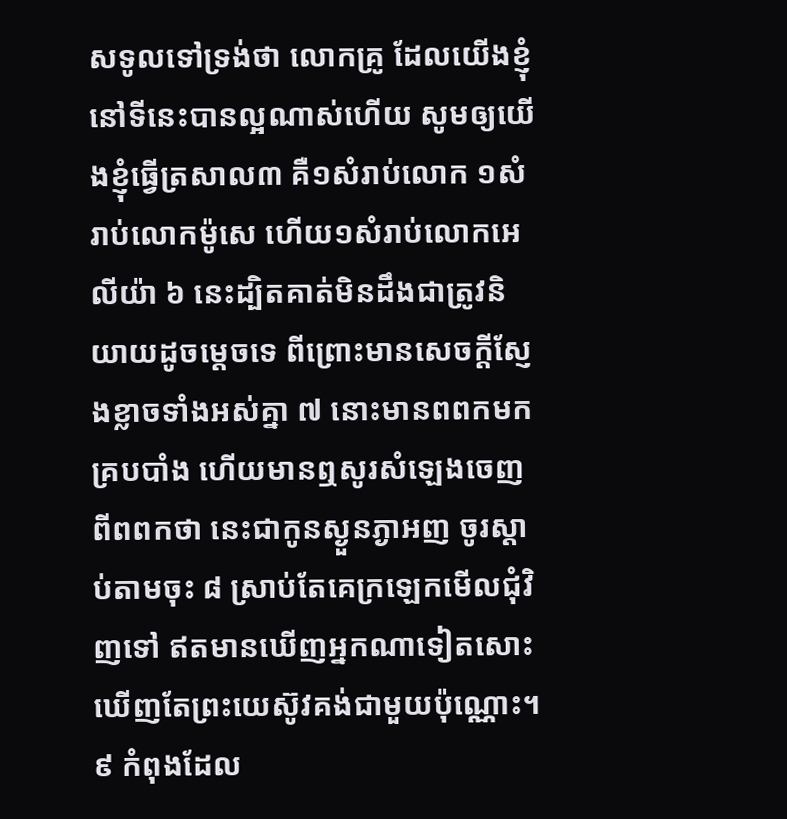សទូលទៅទ្រង់ថា លោកគ្រូ ដែលយើងខ្ញុំនៅទីនេះបានល្អណាស់ហើយ សូមឲ្យយើងខ្ញុំធ្វើត្រសាល៣ គឺ១សំរាប់លោក ១សំរាប់លោកម៉ូសេ ហើយ១សំរាប់លោកអេលីយ៉ា ៦ នេះដ្បិតគាត់មិនដឹងជាត្រូវនិយាយដូចម្តេចទេ ពីព្រោះមានសេចក្តីស្ញែងខ្លាចទាំងអស់គ្នា ៧ នោះមានពពកមកគ្របបាំង ហើយមានឮសូរសំឡេងចេញពីពពកថា នេះជាកូនស្ងួនភ្ងាអញ ចូរស្តាប់តាមចុះ ៨ ស្រាប់តែគេក្រឡេកមើលជុំវិញទៅ ឥតមានឃើញអ្នកណាទៀតសោះ ឃើញតែព្រះយេស៊ូវគង់ជាមួយប៉ុណ្ណោះ។
៩ កំពុងដែល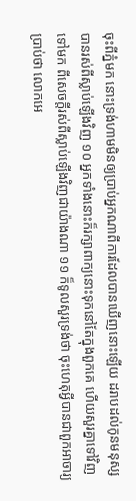ចុះពីភ្នំមក នោះទ្រង់ហាមមិនឲ្យប្រាប់អ្នកណាពីការដែលបានឃើញនោះឡើយ ដរាបដល់កូនមនុស្សបានរស់ពីស្លាប់ឡើងវិញ ១០ អ្នកទាំងនោះក៏រក្សាពាក្យនោះទុកនៅតែក្នុងពួកគេ ហើយសួរគ្នាទៅវិញទៅមក ពីសេចក្តីរស់ពីស្លាប់ឡើងវិញជាយ៉ាងណា ១១ ក៏ទូលសួរទ្រង់ថា ចុះហេតុអ្វីបានជាពួកអាចារ្យប្រាប់ថា លោកអេ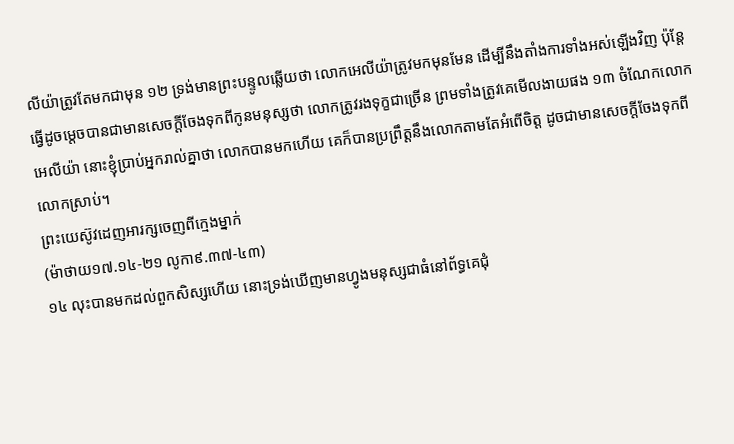លីយ៉ាត្រូវតែមកជាមុន ១២ ទ្រង់មានព្រះបន្ទូលឆ្លើយថា លោកអេលីយ៉ាត្រូវមកមុនមែន ដើម្បីនឹងតាំងការទាំងអស់ឡើងវិញ ប៉ុន្តែធ្វើដូចម្តេចបានជាមានសេចក្តីចែងទុកពីកូនមនុស្សថា លោកត្រូវរងទុក្ខជាច្រើន ព្រមទាំងត្រូវគេមើលងាយផង ១៣ ចំណែកលោកអេលីយ៉ា នោះខ្ញុំប្រាប់អ្នករាល់គ្នាថា លោកបានមកហើយ គេក៏បានប្រព្រឹត្តនឹងលោកតាមតែអំពើចិត្ត ដូចជាមានសេចក្តីចែងទុកពីលោកស្រាប់។
ព្រះយេស៊ូវដេញអារក្សចេញពីក្មេងម្នាក់
(ម៉ាថាយ១៧.១៤-២១ លូកា៩.៣៧-៤៣)
១៤ លុះបានមកដល់ពួកសិស្សហើយ នោះទ្រង់ឃើញមានហ្វូងមនុស្សជាធំនៅព័ទ្ធគេជុំ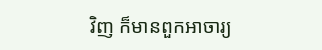វិញ ក៏មានពួកអាចារ្យ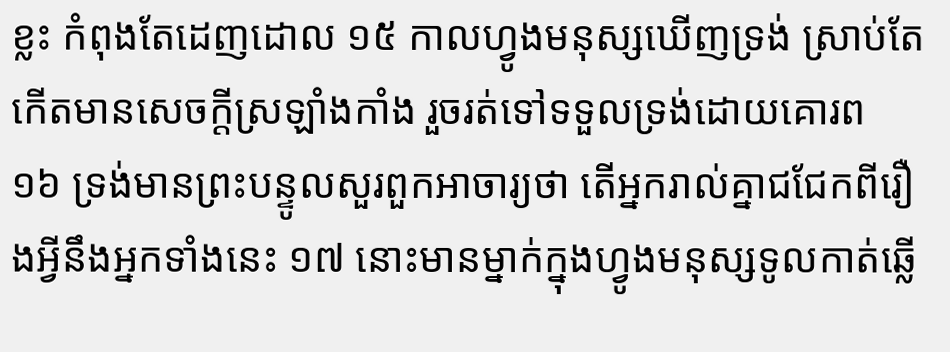ខ្លះ កំពុងតែដេញដោល ១៥ កាលហ្វូងមនុស្សឃើញទ្រង់ ស្រាប់តែកើតមានសេចក្តីស្រឡាំងកាំង រួចរត់ទៅទទួលទ្រង់ដោយគោរព ១៦ ទ្រង់មានព្រះបន្ទូលសួរពួកអាចារ្យថា តើអ្នករាល់គ្នាជជែកពីរឿងអ្វីនឹងអ្នកទាំងនេះ ១៧ នោះមានម្នាក់ក្នុងហ្វូងមនុស្សទូលកាត់ឆ្លើ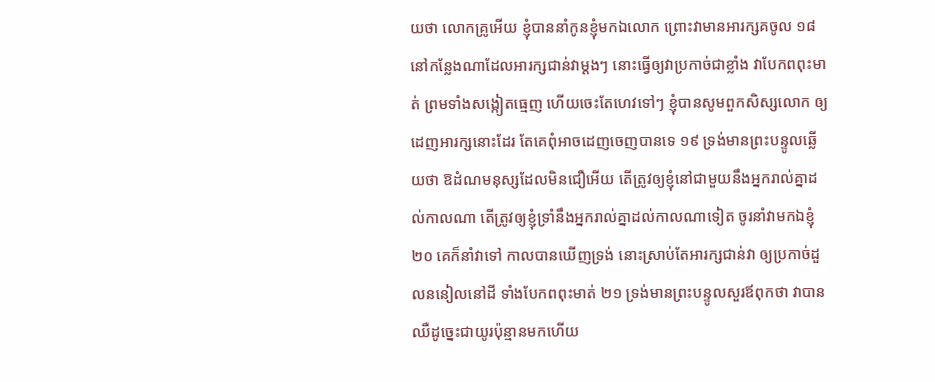យថា លោកគ្រូអើយ ខ្ញុំបាននាំកូនខ្ញុំមកឯលោក ព្រោះវាមានអារក្សគចូល ១៨ នៅកន្លែងណាដែលអារក្សជាន់វាម្តងៗ នោះធ្វើឲ្យវាប្រកាច់ជាខ្លាំង វាបែកពពុះមាត់ ព្រមទាំងសង្កៀតធ្មេញ ហើយចេះតែហេវទៅៗ ខ្ញុំបានសូមពួកសិស្សលោក ឲ្យដេញអារក្សនោះដែរ តែគេពុំអាចដេញចេញបានទេ ១៩ ទ្រង់មានព្រះបន្ទូលឆ្លើយថា ឱដំណមនុស្សដែលមិនជឿអើយ តើត្រូវឲ្យខ្ញុំនៅជាមួយនឹងអ្នករាល់គ្នាដល់កាលណា តើត្រូវឲ្យខ្ញុំទ្រាំនឹងអ្នករាល់គ្នាដល់កាលណាទៀត ចូរនាំវាមកឯខ្ញុំ ២០ គេក៏នាំវាទៅ កាលបានឃើញទ្រង់ នោះស្រាប់តែអារក្សជាន់វា ឲ្យប្រកាច់ដួលននៀលនៅដី ទាំងបែកពពុះមាត់ ២១ ទ្រង់មានព្រះបន្ទូលសួរឪពុកថា វាបានឈឺដូច្នេះជាយូរប៉ុន្មានមកហើយ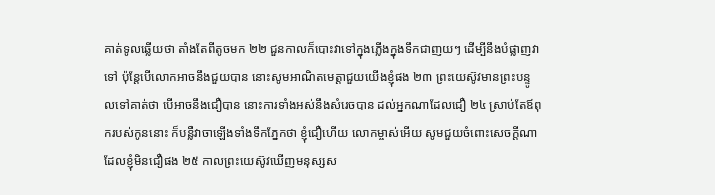គាត់ទូលឆ្លើយថា តាំងតែពីតូចមក ២២ ជួនកាលក៏បោះវាទៅក្នុងភ្លើងក្នុងទឹកជាញយៗ ដើម្បីនឹងបំផ្លាញវាទៅ ប៉ុន្តែបើលោកអាចនឹងជួយបាន នោះសូមអាណិតមេត្តាជួយយើងខ្ញុំផង ២៣ ព្រះយេស៊ូវមានព្រះបន្ទូលទៅគាត់ថា បើអាចនឹងជឿបាន នោះការទាំងអស់នឹងសំរេចបាន ដល់អ្នកណាដែលជឿ ២៤ ស្រាប់តែឪពុករបស់កូននោះ ក៏បន្លឺវាចាឡើងទាំងទឹកភ្នែកថា ខ្ញុំជឿហើយ លោកម្ចាស់អើយ សូមជួយចំពោះសេចក្តីណាដែលខ្ញុំមិនជឿផង ២៥ កាលព្រះយេស៊ូវឃើញមនុស្សស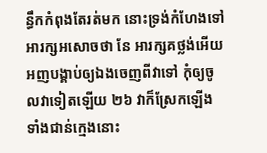ន្ធឹកកំពុងតែរត់មក នោះទ្រង់កំហែងទៅអារក្សអសោចថា នែ អារក្សគថ្លង់អើយ អញបង្គាប់ឲ្យឯងចេញពីវាទៅ កុំឲ្យចូលវាទៀតឡើយ ២៦ វាក៏ស្រែកឡើង ទាំងជាន់ក្មេងនោះ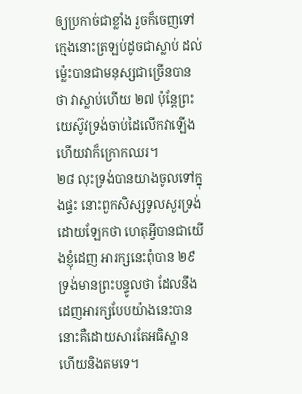ឲ្យប្រកាច់ជាខ្លាំង រួចក៏ចេញទៅ ក្មេងនោះត្រឡប់ដូចជាស្លាប់ ដល់ម៉្លេះបានជាមនុស្សជាច្រើនបានថា វាស្លាប់ហើយ ២៧ ប៉ុន្តែព្រះយេស៊ូវទ្រង់ចាប់ដៃលើកវាឡើង ហើយវាក៏ក្រោកឈរ។
២៨ លុះទ្រង់បានយាងចូលទៅក្នុងផ្ទះ នោះពួកសិស្សទូលសួរទ្រង់ដោយឡែកថា ហេតុអ្វីបានជាយើងខ្ញុំដេញ អារក្សនេះពុំបាន ២៩ ទ្រង់មានព្រះបន្ទូលថា ដែលនឹងដេញអារក្សបែបយ៉ាងនេះបាន នោះគឺដោយសារតែអធិស្ឋាន ហើយនិងតមទេ។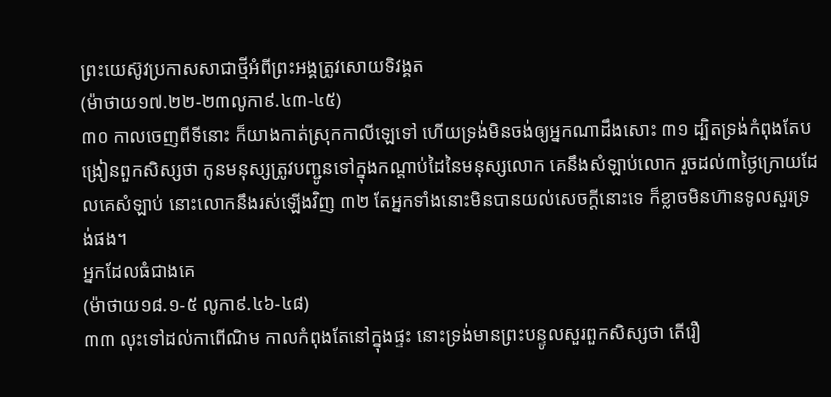ព្រះយេស៊ូវប្រកាសសាជាថ្មីអំពីព្រះអង្គត្រូវសោយទិវង្គត
(ម៉ាថាយ១៧.២២-២៣លូកា៩.៤៣-៤៥)
៣០ កាលចេញពីទីនោះ ក៏យាងកាត់ស្រុកកាលីឡេទៅ ហើយទ្រង់មិនចង់ឲ្យអ្នកណាដឹងសោះ ៣១ ដ្បិតទ្រង់កំពុងតែបង្រៀនពួកសិស្សថា កូនមនុស្សត្រូវបញ្ជូនទៅក្នុងកណ្តាប់ដៃនៃមនុស្សលោក គេនឹងសំឡាប់លោក រួចដល់៣ថ្ងៃក្រោយដែលគេសំឡាប់ នោះលោកនឹងរស់ឡើងវិញ ៣២ តែអ្នកទាំងនោះមិនបានយល់សេចក្តីនោះទេ ក៏ខ្លាចមិនហ៊ានទូលសួរទ្រង់ផង។
អ្នកដែលធំជាងគេ
(ម៉ាថាយ១៨.១-៥ លូកា៩.៤៦-៤៨)
៣៣ លុះទៅដល់កាពើណិម កាលកំពុងតែនៅក្នុងផ្ទះ នោះទ្រង់មានព្រះបន្ទូលសួរពួកសិស្សថា តើរឿ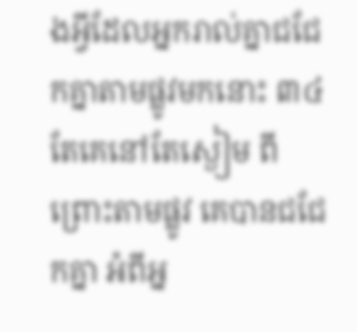ងអ្វីដែលអ្នករាល់គ្នាជជែកគ្នាតាមផ្លូវមកនោះ ៣៤ តែគេនៅតែស្ងៀម ពីព្រោះតាមផ្លូវ គេបានជជែកគ្នា អំពីអ្ន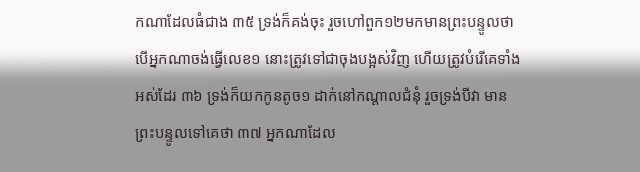កណាដែលធំជាង ៣៥ ទ្រង់ក៏គង់ចុះ រួចហៅពួក១២មកមានព្រះបន្ទូលថា បើអ្នកណាចង់ធ្វើលេខ១ នោះត្រូវទៅជាចុងបង្អស់វិញ ហើយត្រូវបំរើគេទាំងអស់ដែរ ៣៦ ទ្រង់ក៏យកកូនតូច១ ដាក់នៅកណ្តាលជំនុំ រួចទ្រង់បីវា មានព្រះបន្ទូលទៅគេថា ៣៧ អ្នកណាដែល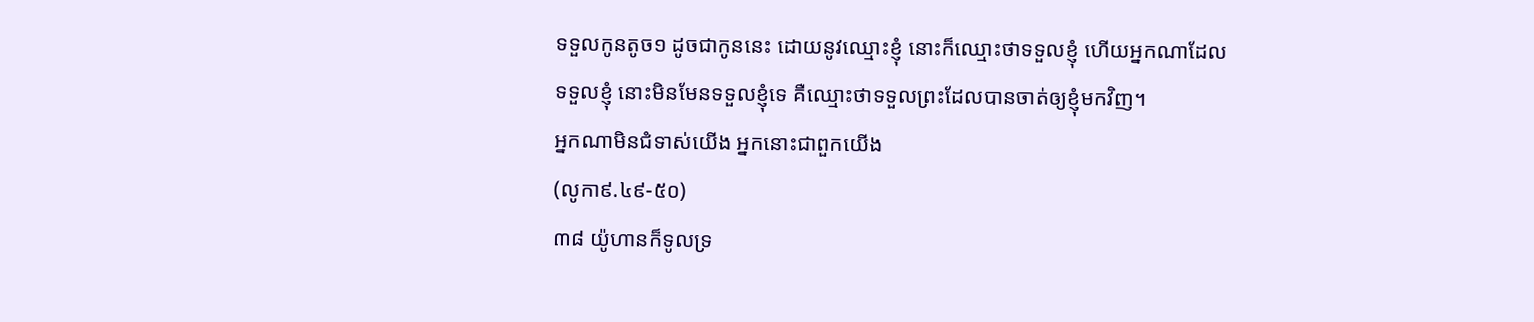ទទួលកូនតូច១ ដូចជាកូននេះ ដោយនូវឈ្មោះខ្ញុំ នោះក៏ឈ្មោះថាទទួលខ្ញុំ ហើយអ្នកណាដែលទទួលខ្ញុំ នោះមិនមែនទទួលខ្ញុំទេ គឺឈ្មោះថាទទួលព្រះដែលបានចាត់ឲ្យខ្ញុំមកវិញ។
អ្នកណាមិនជំទាស់យើង អ្នកនោះជាពួកយើង
(លូកា៩.៤៩-៥០)
៣៨ យ៉ូហានក៏ទូលទ្រ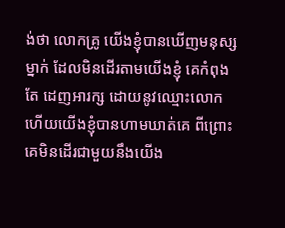ង់ថា លោកគ្រូ យើងខ្ញុំបានឃើញមនុស្សម្នាក់ ដែលមិនដើរតាមយើងខ្ញុំ គេកំពុងតែ ដេញអារក្ស ដោយនូវឈ្មោះលោក ហើយយើងខ្ញុំបានហាមឃាត់គេ ពីព្រោះគេមិនដើរជាមួយនឹងយើង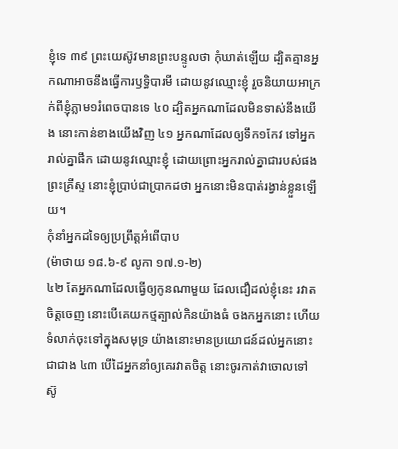ខ្ញុំទេ ៣៩ ព្រះយេស៊ូវមានព្រះបន្ទូលថា កុំឃាត់ឡើយ ដ្បិតគ្មានអ្នកណាអាចនឹងធ្វើការឫទ្ធិបារមី ដោយនូវឈ្មោះខ្ញុំ រួចនិយាយអាក្រក់ពីខ្ញុំភ្លាម១រំពេចបានទេ ៤០ ដ្បិតអ្នកណាដែលមិនទាស់នឹងយើង នោះកាន់ខាងយើងវិញ ៤១ អ្នកណាដែលឲ្យទឹក១កែវ ទៅអ្នករាល់គ្នាផឹក ដោយនូវឈ្មោះខ្ញុំ ដោយព្រោះអ្នករាល់គ្នាជារបស់ផងព្រះគ្រីស្ទ នោះខ្ញុំប្រាប់ជាប្រាកដថា អ្នកនោះមិនបាត់រង្វាន់ខ្លួនឡើយ។
កុំនាំអ្នកដទៃឲ្យប្រព្រឹត្តអំពើបាប
(ម៉ាថាយ ១៨.៦-៩ លូកា ១៧.១-២)
៤២ តែអ្នកណាដែលធ្វើឲ្យកូនណាមួយ ដែលជឿដល់ខ្ញុំនេះ រវាតចិត្តចេញ នោះបើគេយកថ្មត្បាល់កិនយ៉ាងធំ ចងកអ្នកនោះ ហើយទំលាក់ចុះទៅក្នុងសមុទ្រ យ៉ាងនោះមានប្រយោជន៍ដល់អ្នកនោះជាជាង ៤៣ បើដៃអ្នកនាំឲ្យគេរវាតចិត្ត នោះចូរកាត់វាចោលទៅ ស៊ូ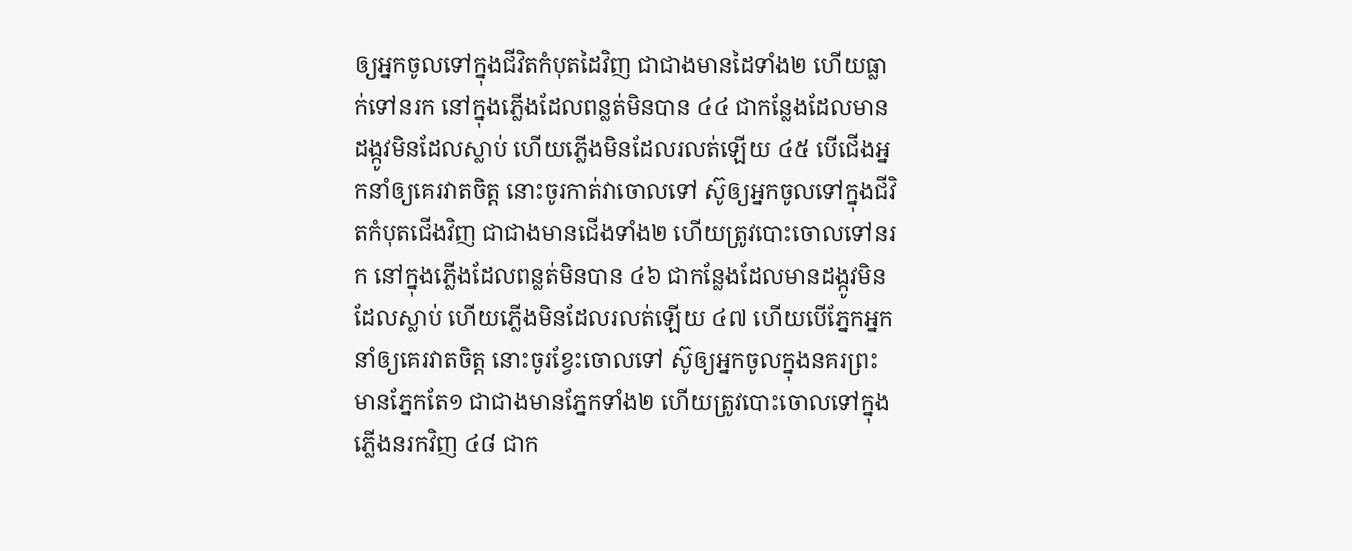ឲ្យអ្នកចូលទៅក្នុងជីវិតកំបុតដៃវិញ ជាជាងមានដៃទាំង២ ហើយធ្លាក់ទៅនរក នៅក្នុងភ្លើងដែលពន្លត់មិនបាន ៤៤ ជាកន្លែងដែលមានដង្កូវមិនដែលស្លាប់ ហើយភ្លើងមិនដែលរលត់ឡើយ ៤៥ បើជើងអ្នកនាំឲ្យគេរវាតចិត្ត នោះចូរកាត់វាចោលទៅ ស៊ូឲ្យអ្នកចូលទៅក្នុងជីវិតកំបុតជើងវិញ ជាជាងមានជើងទាំង២ ហើយត្រូវបោះចោលទៅនរក នៅក្នុងភ្លើងដែលពន្លត់មិនបាន ៤៦ ជាកន្លែងដែលមានដង្កូវមិនដែលស្លាប់ ហើយភ្លើងមិនដែលរលត់ឡើយ ៤៧ ហើយបើភ្នែកអ្នកនាំឲ្យគេរវាតចិត្ត នោះចូរខ្វែះចោលទៅ ស៊ូឲ្យអ្នកចូលក្នុងនគរព្រះមានភ្នែកតែ១ ជាជាងមានភ្នែកទាំង២ ហើយត្រូវបោះចោលទៅក្នុងភ្លើងនរកវិញ ៤៨ ជាក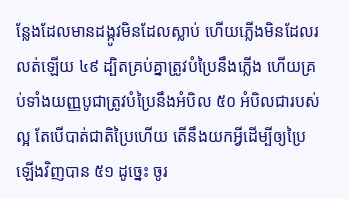ន្លែងដែលមានដង្កូវមិនដែលស្លាប់ ហើយភ្លើងមិនដែលរលត់ឡើយ ៤៩ ដ្បិតគ្រប់គ្នាត្រូវបំប្រៃនឹងភ្លើង ហើយគ្រប់ទាំងយញ្ញបូជាត្រូវបំប្រៃនឹងអំបិល ៥០ អំបិលជារបស់ល្អ តែបើបាត់ជាតិប្រៃហើយ តើនឹងយកអ្វីដើម្បីឲ្យប្រៃឡើងវិញបាន ៥១ ដូច្នេះ ចូរ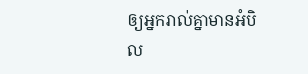ឲ្យអ្នករាល់គ្នាមានអំបិល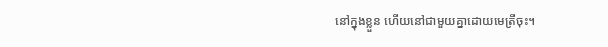នៅក្នុងខ្លួន ហើយនៅជាមួយគ្នាដោយមេត្រីចុះ។